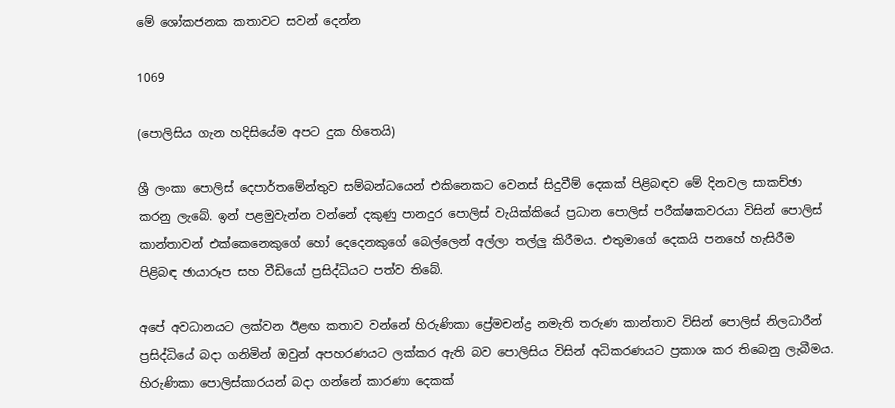මේ ශෝකජනක කතාවට සවන් දෙන්න

1069

(පොලිසිය ගැන හදිසියේම අපට දුක හිතෙයි)

ශ්‍රී ලංකා පොලිස් දෙපාර්තමේන්තුව සම්බන්ධයෙන් එකිනෙකට වෙනස් සිදුවීම් දෙකක් පිළිබඳව මේ දිනවල සාකච්ඡා කරනු ලැබේ. ඉන් පළමුවැන්න වන්නේ දකුණු පානදුර පොලිස් වැයික්කියේ ප්‍රධාන පොලිස් පරීක්ෂකවරයා විසින් පොලිස් කාන්තාවන් එක්කෙනෙකුගේ හෝ දෙදෙනකුගේ බෙල්ලෙන් අල්ලා තල්ලු කිරීමය. එතුමාගේ දෙකයි පනහේ හැසිරීම පිළිබඳ ඡායාරූප සහ වීඩියෝ ප්‍රසිද්ධියට පත්ව තිබේ.

අපේ අවධානයට ලක්වන ඊළඟ කතාව වන්නේ හිරුණිකා ප්‍රේමචන්ද්‍ර නමැති තරුණ කාන්තාව විසින් පොලිස් නිලධාරීන් ප්‍රසිද්ධියේ බදා ගනිමින් ඔවුන් අපහරණයට ලක්කර ඇති බව පොලිසිය විසින් අධිකරණයට ප්‍රකාශ කර තිබෙනු ලැබීමය. හිරුණිකා පොලිස්කාරයන් බදා ගන්නේ කාරණා දෙකක්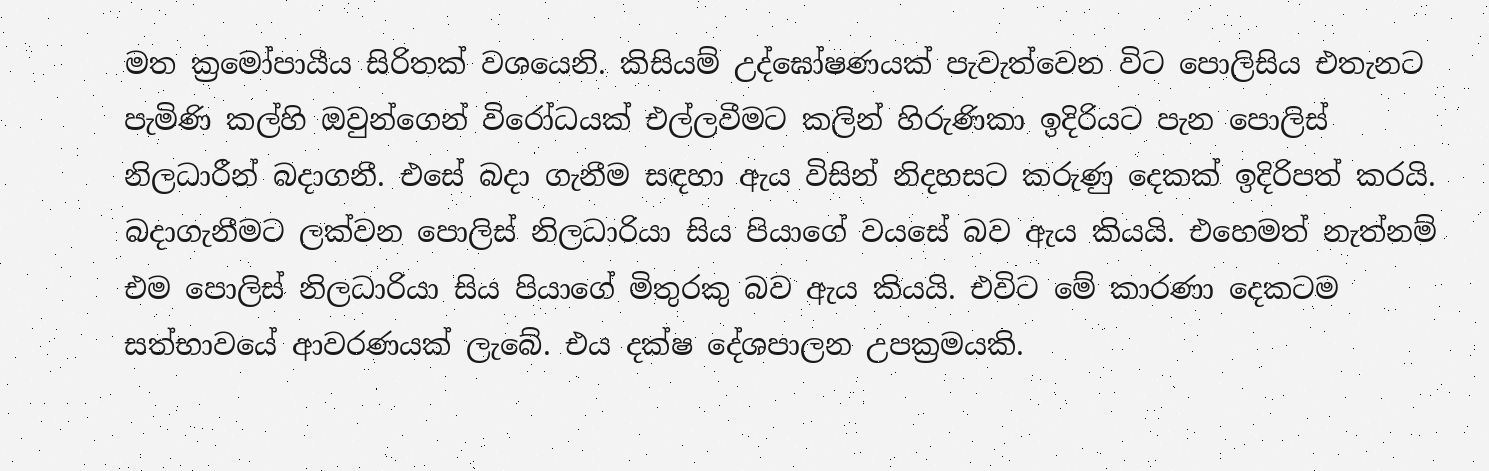මත ක්‍රමෝපායීය සිරිතක් වශයෙනි. කිසියම් උද්ඝෝෂණයක් පැවැත්වෙන විට පොලිසිය එතැනට පැමිණි කල්හි ඔවුන්ගෙන් විරෝධයක් එල්ලවීමට කලින් හිරුණිකා ඉදිරියට පැන පොලිස් නිලධාරීන් බදාගනී. එසේ බදා ගැනීම සඳහා ඇය විසින් නිදහසට කරුණු දෙකක් ඉදිරිපත් කරයි. බදාගැනීමට ලක්වන පොලිස් නිලධාරියා සිය පියාගේ වයසේ බව ඇය කියයි. එහෙමත් නැත්නම් එම පොලිස් නිලධාරියා සිය පියාගේ මිතුරකු බව ඇය කියයි. එවිට මේ කාරණා දෙකටම සත්භාවයේ ආවරණයක් ලැබේ. එය දක්ෂ දේශපාලන උපක්‍රමයකි.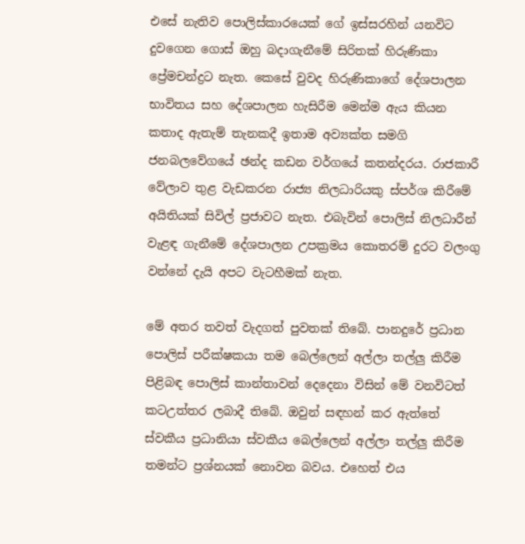එසේ නැතිව පොලිස්කාරයෙක් ගේ ඉස්සරහින් යනවිට දුවගෙන ගොස් ඔහු බදාගැනීමේ සිරිතක් හිරුණිකා ප්‍රේමචන්ද්‍රට නැත. කෙසේ වුවද හිරුණිකාගේ දේශපාලන භාවිතය සහ දේශපාලන හැසිරීම මෙන්ම ඇය කියන කතාද ඇතැම් තැනකදී ඉතාම අව්‍යක්ත සමගි ජනබලවේගයේ ඡන්ද කඩන වර්ගයේ කතන්දරය. රාජකාරී වේලාව තුළ වැඩකරන රාජ්‍ය නිලධාරියකු ස්පර්ශ කිරීමේ අයිතියක් සිවිල් ප්‍රජාවට නැත. එබැවින් පොලිස් නිලධාරීන් වැළඳ ගැනීමේ දේශපාලන උපක්‍රමය කොතරම් දුරට වලංගු වන්නේ දැයි අපට වැටහීමක් නැත.

මේ අතර තවත් වැදගත් පුවතක් තිබේ. පානදුරේ ප්‍රධාන පොලිස් පරීක්ෂකයා තම බෙල්ලෙන් අල්ලා තල්ලු කිරීම පිළිබඳ පොලිස් කාන්තාවන් දෙදෙනා විසින් මේ වනවිටත් කටඋත්තර ලබාදී තිබේ. ඔවුන් සඳහන් කර ඇත්තේ ස්වකීය ප්‍රධානියා ස්වකීය බෙල්ලෙන් අල්ලා තල්ලු කිරීම තමන්ට ප්‍රශ්නයක් නොවන බවය. එහෙත් එය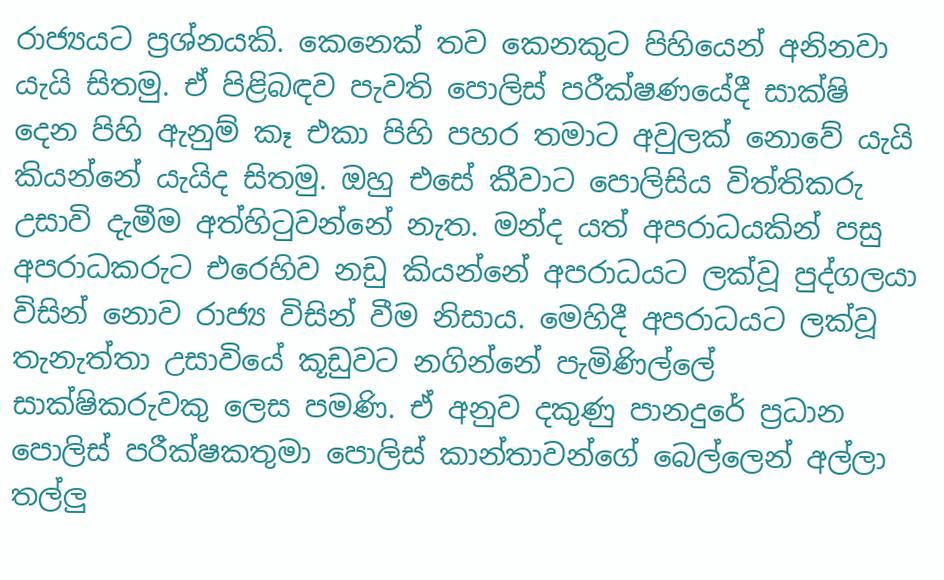රාජ්‍යයට ප්‍රශ්නයකි. කෙනෙක් තව කෙනකුට පිහියෙන් අනිනවා යැයි සිතමු. ඒ පිළිබඳව පැවති පොලිස් පරීක්ෂණයේදී සාක්ෂි දෙන පිහි ඇනුම් කෑ එකා පිහි පහර තමාට අවුලක් නොවේ යැයි කියන්නේ යැයිද සිතමු. ඔහු එසේ කීවාට පොලිසිය විත්තිකරු උසාවි දැමීම අත්හිටුවන්නේ නැත. මන්ද යත් අපරාධයකින් පසු අපරාධකරුට එරෙහිව නඩු කියන්නේ අපරාධයට ලක්වූ පුද්ගලයා විසින් නොව රාජ්‍ය විසින් වීම නිසාය. මෙහිදී අපරාධයට ලක්වූ තැනැත්තා උසාවියේ කූඩුවට නගින්නේ පැමිණිල්ලේ සාක්ෂිකරුවකු ලෙස පමණි. ඒ අනුව දකුණු පානදුරේ ප්‍රධාන පොලිස් පරීක්ෂකතුමා පොලිස් කාන්තාවන්ගේ බෙල්ලෙන් අල්ලා තල්ලු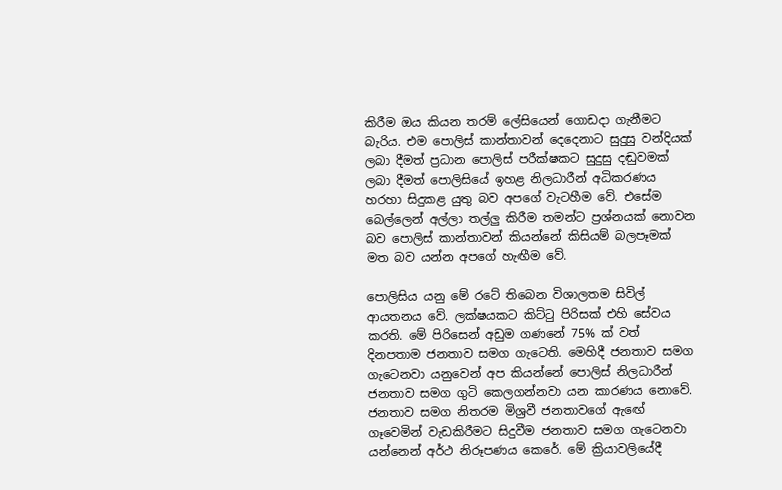කිරීම ඔය කියන තරම් ලේසියෙන් ගොඩදා ගැනීමට බැරිය. එම පොලිස් කාන්තාවන් දෙදෙනාට සුදුසු වන්දියක් ලබා දීමත් ප්‍රධාන පොලිස් පරීක්ෂකට සුදුසු දඬුවමක් ලබා දීමත් පොලිසියේ ඉහළ නිලධාරීන් අධිකරණය හරහා සිදුකළ යුතු බව අපගේ වැටහීම වේ. එසේම බෙල්ලෙන් අල්ලා තල්ලු කිරීම තමන්ට ප්‍රශ්නයක් නොවන බව පොලිස් කාන්තාවන් කියන්නේ කිසියම් බලපෑමක් මත බව යන්න අපගේ හැඟීම වේ.

පොලිසිය යනු මේ රටේ තිබෙන විශාලතම සිවිල් ආයතනය වේ. ලක්ෂයකට කිට්ටු පිරිසක් එහි සේවය කරති. මේ පිරිසෙන් අඩුම ගණනේ 75% ක් වත් දිනපතාම ජනතාව සමග ගැටෙති. මෙහිදී ජනතාව සමග ගැටෙනවා යනුවෙන් අප කියන්නේ පොලිස් නිලධාරීන් ජනතාව සමග ගුටි කෙලගන්නවා යන කාරණය නොවේ. ජනතාව සමග නිතරම මිශ්‍රවී ජනතාවගේ ඇඟේ ගෑවෙමින් වැඩකිරීමට සිදුවීම ජනතාව සමග ගැටෙනවා යන්නෙන් අර්ථ නිරූපණය කෙරේ. මේ ක්‍රියාවලියේදී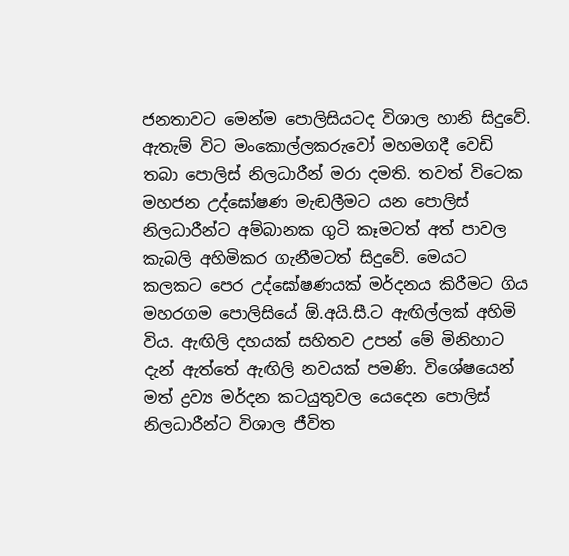ජනතාවට මෙන්ම පොලිසියටද විශාල හානි සිදුවේ. ඇතැම් විට මංකොල්ලකරුවෝ මහමගදී වෙඩි තබා පොලිස් නිලධාරීන් මරා දමති. තවත් විටෙක මහජන උද්ඝෝෂණ මැඬලීමට යන පොලිස් නිලධාරීන්ට අම්බානක ගුටි කෑමටත් අත් පාවල කැබලි අහිමිකර ගැනීමටත් සිදුවේ. මෙයට කලකට පෙර උද්ඝෝෂණයක් මර්දනය කිරීමට ගිය මහරගම පොලිසියේ ඕ.අයි.සී.ට ඇඟිල්ලක් අහිමි විය. ඇඟිලි දහයක් සහිතව උපන් මේ මිනිහාට දැන් ඇත්තේ ඇඟිලි නවයක් පමණි. විශේෂයෙන් මත් ද්‍රව්‍ය මර්දන කටයුතුවල යෙදෙන පොලිස් නිලධාරීන්ට විශාල ජීවිත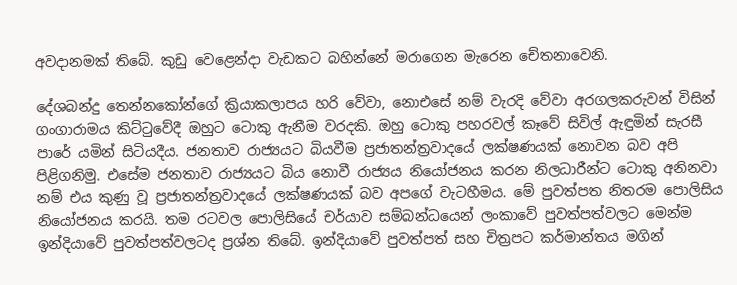අවදානමක් තිබේ. කුඩු වෙළෙන්දා වැඩකට බහින්නේ මරාගෙන මැරෙන චේතනාවෙනි.

දේශබන්දු තෙන්නකෝන්ගේ ක්‍රියාකලාපය හරි වේවා, නොඑසේ නම් වැරදි වේවා අරගලකරුවන් විසින් ගංගාරාමය කිට්ටුවේදී ඔහුට ටොකු ඇනීම වරදකි. ඔහු ටොකු පහරවල් කෑවේ සිවිල් ඇඳුමින් සැරසී පාරේ යමින් සිටියදීය. ජනතාව රාජ්‍යයට බියවීම ප්‍රජාතන්ත්‍රවාදයේ ලක්ෂණයක් නොවන බව අපි පිළිගනිමු. එසේම ජනතාව රාජ්‍යයට බිය නොවී රාජ්‍යය නියෝජනය කරන නිලධාරීන්ට ටොකු අනිනවා නම් එය කුණු වූ ප්‍රජාතන්ත්‍රවාදයේ ලක්ෂණයක් බව අපගේ වැටහීමය. මේ පුවත්පත නිතරම පොලිසිය නියෝජනය කරයි. තම රටවල පොලිසියේ චර්යාව සම්බන්ධයෙන් ලංකාවේ පුවත්පත්වලට මෙන්ම ඉන්දියාවේ පුවත්පත්වලටද ප්‍රශ්න තිබේ. ඉන්දියාවේ පුවත්පත් සහ චිත්‍රපට කර්මාන්තය මගින්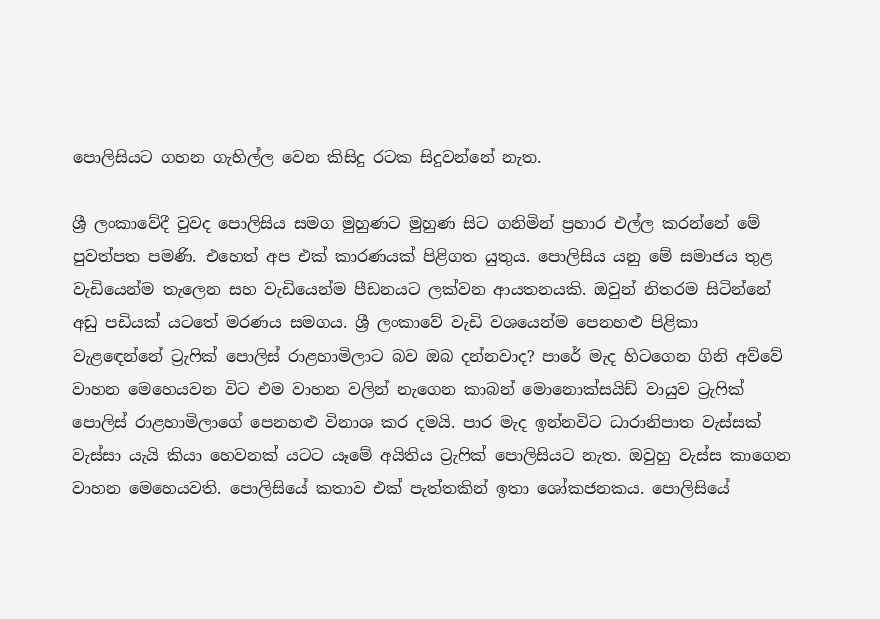පොලිසියට ගහන ගැහිල්ල වෙන කිසිදු රටක සිදුවන්නේ නැත.

ශ්‍රී ලංකාවේදී වුවද පොලිසිය සමග මුහුණට මුහුණ සිට ගනිමින් ප්‍රහාර එල්ල කරන්නේ මේ පුවත්පත පමණි. එහෙත් අප එක් කාරණයක් පිළිගත යුතුය. පොලිසිය යනු මේ සමාජය තුළ වැඩියෙන්ම තැලෙන සහ වැඩියෙන්ම පීඩනයට ලක්වන ආයතනයකි. ඔවුන් නිතරම සිටින්නේ අඩු පඩියක් යටතේ මරණය සමගය. ශ්‍රී ලංකාවේ වැඩි වශයෙන්ම පෙනහළු පිළිකා වැළඳෙන්නේ ට්‍රැෆික් පොලිස් රාළහාමිලාට බව ඔබ දන්නවාද? පාරේ මැද හිටගෙන ගිනි අව්වේ වාහන මෙහෙයවන විට එම වාහන වලින් නැගෙන කාබන් මොනොක්සයිඩ් වායුව ට්‍රැෆික් පොලිස් රාළහාමිලාගේ පෙනහළු විනාශ කර දමයි. පාර මැද ඉන්නවිට ධාරානිපාත වැස්සක් වැස්සා යැයි කියා හෙවනක් යටට යෑමේ අයිතිය ට්‍රැෆික් පොලිසියට නැත. ඔවුහු වැස්ස කාගෙන වාහන මෙහෙයවති. පොලිසියේ කතාව එක් පැත්තකින් ඉතා ශෝකජනකය. පොලිසියේ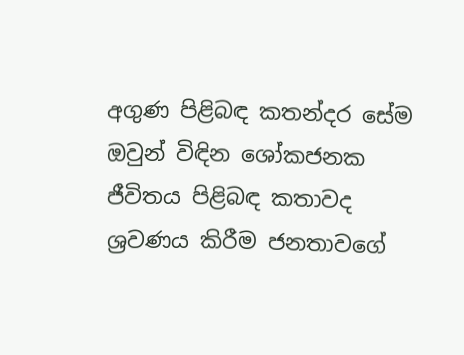අගුණ පිළිබඳ කතන්දර සේම ඔවුන් විඳින ශෝකජනක ජීවිතය පිළිබඳ කතාවද ශ්‍රවණය කිරීම ජනතාවගේ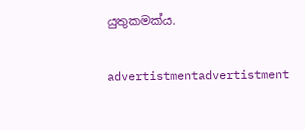යුතුකමක්ය.

advertistmentadvertistment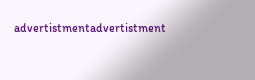advertistmentadvertistment